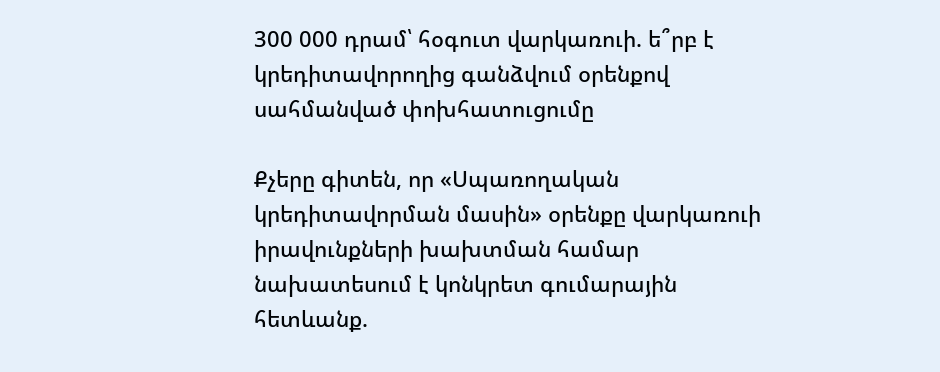300 000 դրամ՝ հօգուտ վարկառուի. ե՞րբ է կրեդիտավորողից գանձվում օրենքով սահմանված փոխհատուցումը

Քչերը գիտեն, որ «Սպառողական կրեդիտավորման մասին» օրենքը վարկառուի իրավունքների խախտման համար նախատեսում է կոնկրետ գումարային հետևանք.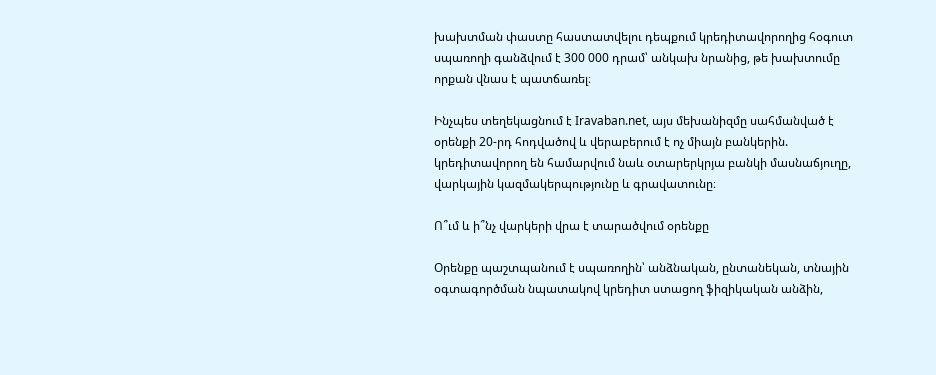խախտման փաստը հաստատվելու դեպքում կրեդիտավորողից հօգուտ սպառողի գանձվում է 300 000 դրամ՝ անկախ նրանից, թե խախտումը որքան վնաս է պատճառել։

Ինչպես տեղեկացնում է Iravaban.net, այս մեխանիզմը սահմանված է օրենքի 20-րդ հոդվածով և վերաբերում է ոչ միայն բանկերին. կրեդիտավորող են համարվում նաև օտարերկրյա բանկի մասնաճյուղը, վարկային կազմակերպությունը և գրավատունը։

Ո՞ւմ և ի՞նչ վարկերի վրա է տարածվում օրենքը

Օրենքը պաշտպանում է սպառողին՝ անձնական, ընտանեկան, տնային օգտագործման նպատակով կրեդիտ ստացող ֆիզիկական անձին,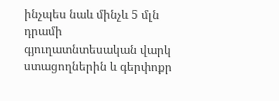ինչպես նաև մինչև 5 մլն դրամի գյուղատնտեսական վարկ ստացողներին և գերփոքր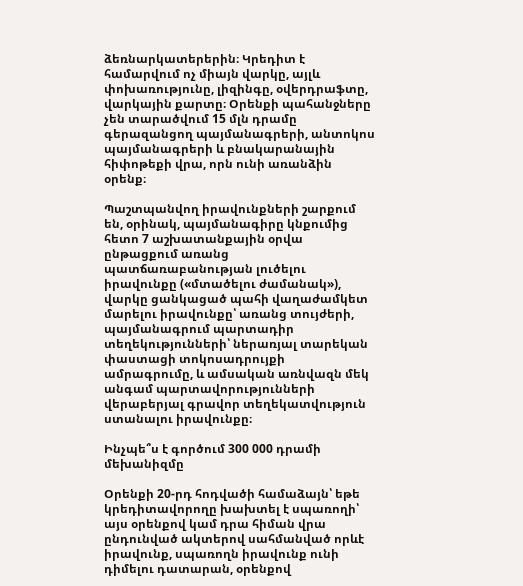ձեռնարկատերերին։ Կրեդիտ է համարվում ոչ միայն վարկը, այլև փոխառությունը, լիզինգը, օվերդրաֆտը, վարկային քարտը։ Օրենքի պահանջները չեն տարածվում 15 մլն դրամը գերազանցող պայմանագրերի, անտոկոս պայմանագրերի և բնակարանային հիփոթեքի վրա, որն ունի առանձին օրենք։

Պաշտպանվող իրավունքների շարքում են, օրինակ, պայմանագիրը կնքումից հետո 7 աշխատանքային օրվա ընթացքում առանց պատճառաբանության լուծելու իրավունքը («մտածելու ժամանակ»), վարկը ցանկացած պահի վաղաժամկետ մարելու իրավունքը՝ առանց տույժերի, պայմանագրում պարտադիր տեղեկությունների՝ ներառյալ տարեկան փաստացի տոկոսադրույքի ամրագրումը, և ամսական առնվազն մեկ անգամ պարտավորությունների վերաբերյալ գրավոր տեղեկատվություն ստանալու իրավունքը։

Ինչպե՞ս է գործում 300 000 դրամի մեխանիզմը

Օրենքի 20-րդ հոդվածի համաձայն՝ եթե կրեդիտավորողը խախտել է սպառողի՝ այս օրենքով կամ դրա հիման վրա ընդունված ակտերով սահմանված որևէ իրավունք, սպառողն իրավունք ունի դիմելու դատարան, օրենքով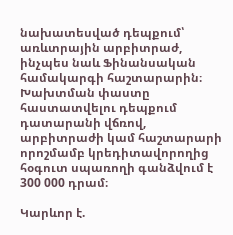նախատեսված դեպքում՝ առևտրային արբիտրաժ, ինչպես նաև Ֆինանսական համակարգի հաշտարարին։ Խախտման փաստը հաստատվելու դեպքում դատարանի վճռով, արբիտրաժի կամ հաշտարարի որոշմամբ կրեդիտավորողից հօգուտ սպառողի գանձվում է 300 000 դրամ։

Կարևոր է.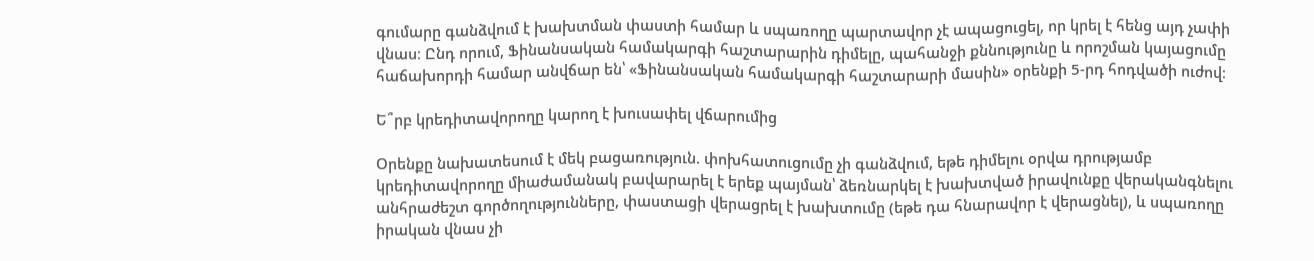գումարը գանձվում է խախտման փաստի համար և սպառողը պարտավոր չէ ապացուցել, որ կրել է հենց այդ չափի վնաս։ Ընդ որում, Ֆինանսական համակարգի հաշտարարին դիմելը, պահանջի քննությունը և որոշման կայացումը հաճախորդի համար անվճար են՝ «Ֆինանսական համակարգի հաշտարարի մասին» օրենքի 5-րդ հոդվածի ուժով։

Ե՞րբ կրեդիտավորողը կարող է խուսափել վճարումից

Օրենքը նախատեսում է մեկ բացառություն. փոխհատուցումը չի գանձվում, եթե դիմելու օրվա դրությամբ կրեդիտավորողը միաժամանակ բավարարել է երեք պայման՝ ձեռնարկել է խախտված իրավունքը վերականգնելու անհրաժեշտ գործողությունները, փաստացի վերացրել է խախտումը (եթե դա հնարավոր է վերացնել), և սպառողը իրական վնաս չի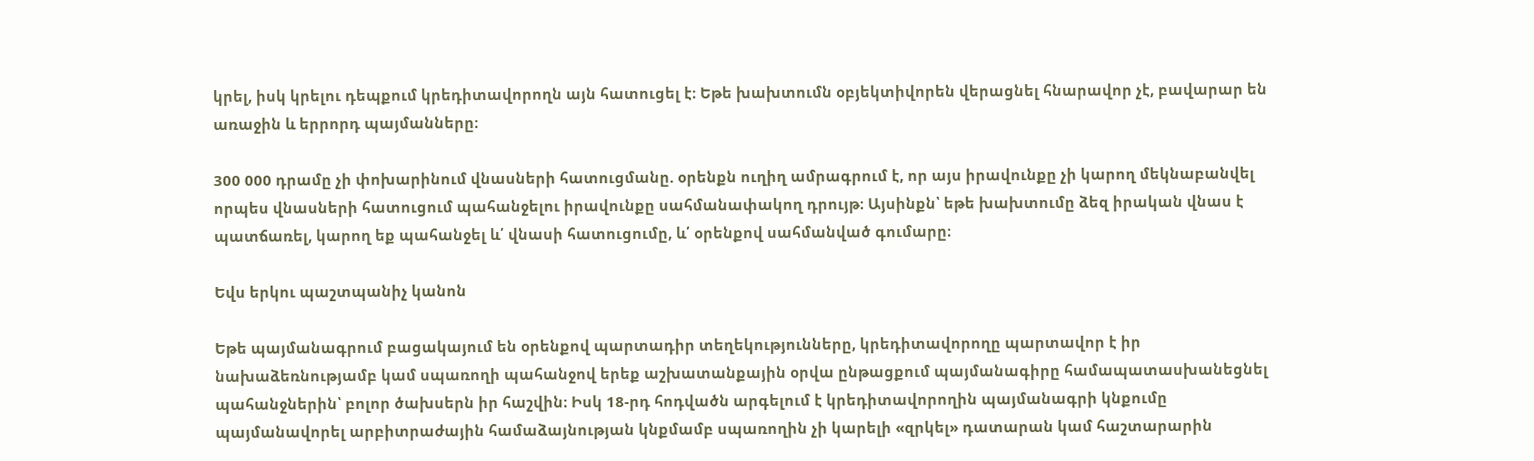կրել, իսկ կրելու դեպքում կրեդիտավորողն այն հատուցել է։ Եթե խախտումն օբյեկտիվորեն վերացնել հնարավոր չէ, բավարար են առաջին և երրորդ պայմանները։

300 000 դրամը չի փոխարինում վնասների հատուցմանը. օրենքն ուղիղ ամրագրում է, որ այս իրավունքը չի կարող մեկնաբանվել որպես վնասների հատուցում պահանջելու իրավունքը սահմանափակող դրույթ։ Այսինքն՝ եթե խախտումը ձեզ իրական վնաս է պատճառել, կարող եք պահանջել և՛ վնասի հատուցումը, և՛ օրենքով սահմանված գումարը։

Եվս երկու պաշտպանիչ կանոն

Եթե պայմանագրում բացակայում են օրենքով պարտադիր տեղեկությունները, կրեդիտավորողը պարտավոր է իր նախաձեռնությամբ կամ սպառողի պահանջով երեք աշխատանքային օրվա ընթացքում պայմանագիրը համապատասխանեցնել պահանջներին՝ բոլոր ծախսերն իր հաշվին։ Իսկ 18-րդ հոդվածն արգելում է կրեդիտավորողին պայմանագրի կնքումը պայմանավորել արբիտրաժային համաձայնության կնքմամբ սպառողին չի կարելի «զրկել» դատարան կամ հաշտարարին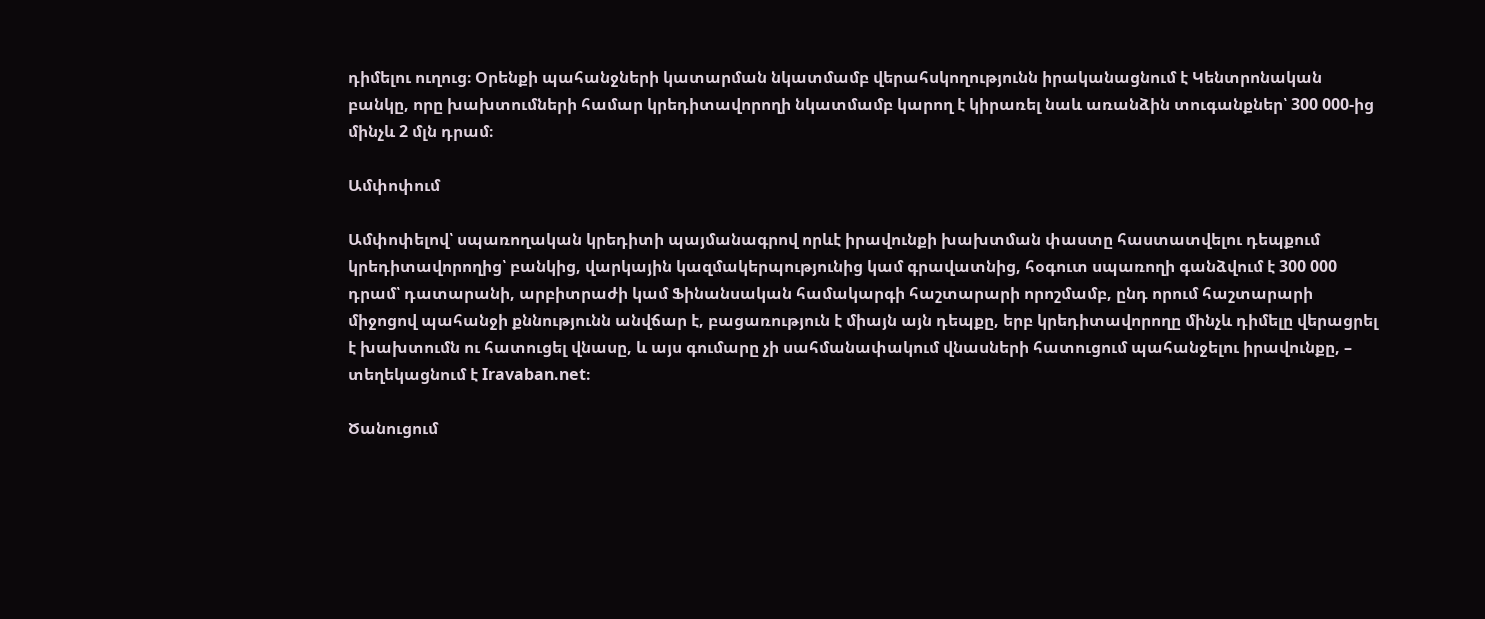դիմելու ուղուց։ Օրենքի պահանջների կատարման նկատմամբ վերահսկողությունն իրականացնում է Կենտրոնական բանկը, որը խախտումների համար կրեդիտավորողի նկատմամբ կարող է կիրառել նաև առանձին տուգանքներ՝ 300 000-ից մինչև 2 մլն դրամ։

Ամփոփում

Ամփոփելով՝ սպառողական կրեդիտի պայմանագրով որևէ իրավունքի խախտման փաստը հաստատվելու դեպքում կրեդիտավորողից՝ բանկից, վարկային կազմակերպությունից կամ գրավատնից, հօգուտ սպառողի գանձվում է 300 000 դրամ՝ դատարանի, արբիտրաժի կամ Ֆինանսական համակարգի հաշտարարի որոշմամբ, ընդ որում հաշտարարի միջոցով պահանջի քննությունն անվճար է, բացառություն է միայն այն դեպքը, երբ կրեդիտավորողը մինչև դիմելը վերացրել է խախտումն ու հատուցել վնասը, և այս գումարը չի սահմանափակում վնասների հատուցում պահանջելու իրավունքը, – տեղեկացնում է Iravaban.net։

Ծանուցում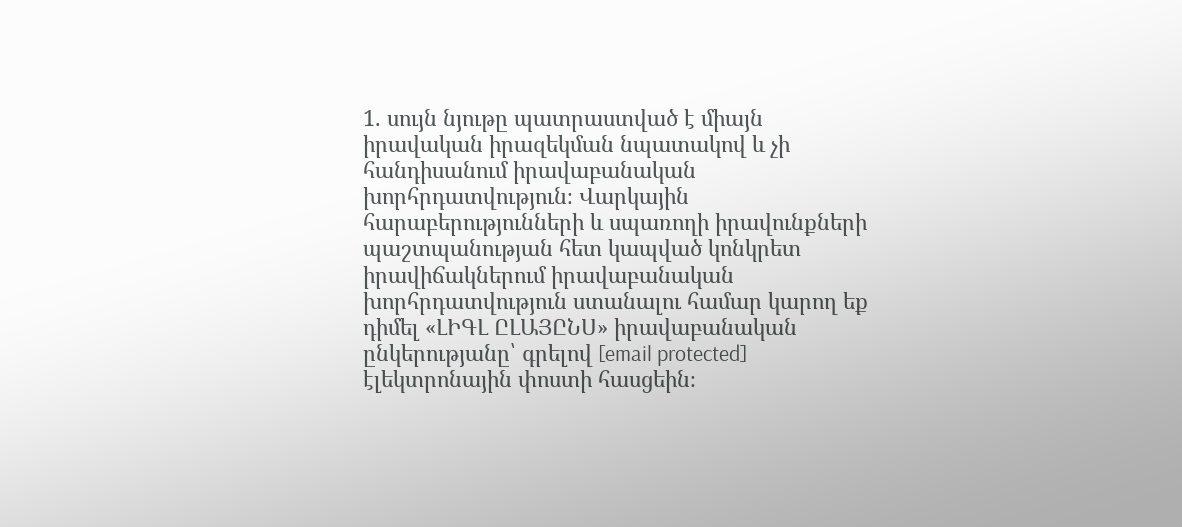1. սույն նյութը պատրաստված է միայն իրավական իրազեկման նպատակով և չի հանդիսանում իրավաբանական խորհրդատվություն։ Վարկային հարաբերությունների և սպառողի իրավունքների պաշտպանության հետ կապված կոնկրետ իրավիճակներում իրավաբանական խորհրդատվություն ստանալու համար կարող եք դիմել «ԼԻԳԼ ԸԼԱՅԸՆՍ» իրավաբանական ընկերությանը՝ գրելով [email protected] էլեկտրոնային փոստի հասցեին։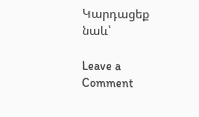Կարդացեք նաև՝

Leave a Comment